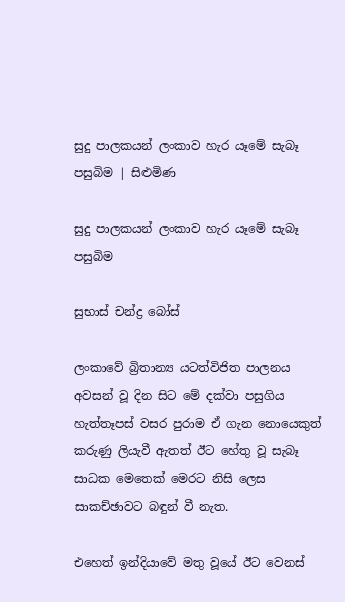සුදු පාලකයන් ලංකාව හැර යෑමේ සැබෑ පසුබිම | සිළුමිණ

සුදු පාලකයන් ලංකාව හැර යෑමේ සැබෑ පසුබිම

සුභාස් චන්ද්‍ර බෝස්

ලංකාවේ බ්‍රිතාන්‍ය යටත්විජිත පාලනය අවසන් වූ දින සිට මේ දක්වා පසුගිය හැත්තෑපස් වසර පුරාම ඒ ගැන නොයෙකුත් කරුණු ලියැවී ඇතත් ඊට හේතු වූ සැබෑ සාධක මෙතෙක් මෙරට නිසි ලෙස සාකච්ඡාවට බඳුන් වී නැත.

එහෙත් ඉන්දියාවේ මතු වූයේ ඊට වෙනස්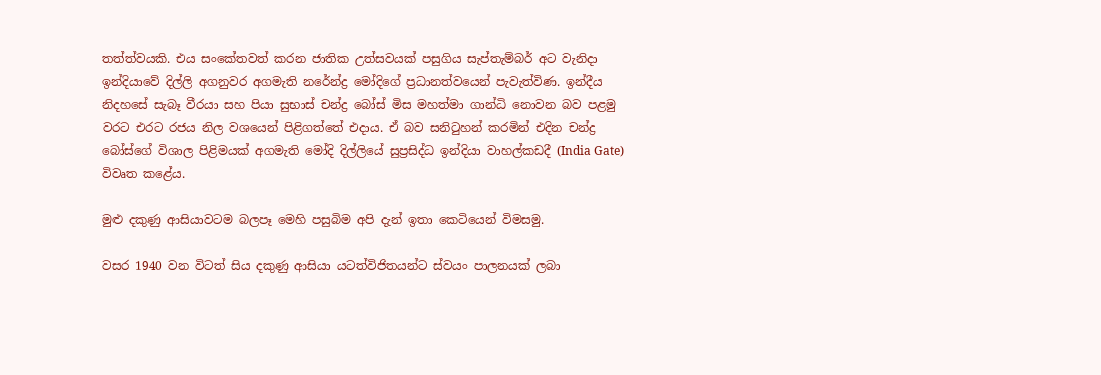තත්ත්වයකි. එය සංකේතවත් කරන ජාතික උත්සවයක් පසුගිය සැප්තැම්බර් අට වැනිදා ඉන්දියාවේ දිල්ලි අගනුවර අගමැති නරේන්ද්‍ර මෝදිගේ ප්‍රධානත්වයෙන් පැවැත්විණ. ඉන්දීය නිදහසේ සැබෑ වීරයා සහ පියා සුභාස් චන්ද්‍ර බෝස් මිස මහත්මා ගාන්ධි නොවන බව පළමු වරට එරට රජය නිල වශයෙන් පිළිගත්තේ එදාය. ඒ බව සනිටුහන් කරමින් එදින චන්ද්‍ර බෝස්ගේ විශාල පිළිමයක් අගමැති මෝදි දිල්ලියේ සුප්‍රසිද්ධ ඉන්දියා වාහල්කඩදී (India Gate) විවෘත කළේය.

මුළු දකුණු ආසියාවටම බලපෑ මෙහි පසුබිම අපි දැන් ඉතා කෙටියෙන් විමසමු.

වසර 1940 වන විටත් සිය දකුණු ආසියා යටත්විජිතයන්ට ස්වයං පාලනයක් ලබා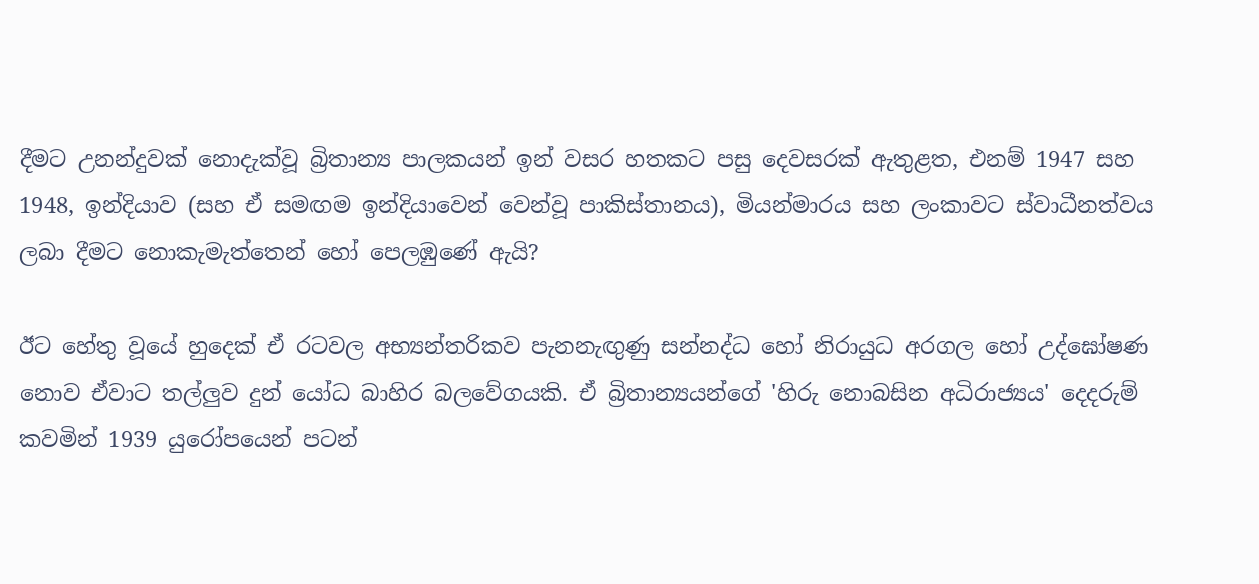දීමට උනන්දුවක් නොදැක්වූ බ්‍රිතාන්‍ය පාලකයන් ඉන් වසර හතකට පසු දෙවසරක් ඇතුළත, එනම් 1947 සහ 1948, ඉන්දියාව (සහ ඒ සමඟම ඉන්දියාවෙන් වෙන්වූ පාකිස්තානය), මියන්මාරය සහ ලංකාවට ස්වාධීනත්වය ලබා දීමට නොකැමැත්තෙන් හෝ පෙලඹුණේ ඇයි?

ඊට හේතු වූයේ හුදෙක් ඒ රටවල අභ්‍යන්තරිකව පැනනැඟුණු සන්නද්ධ හෝ නිරායුධ අරගල හෝ උද්ඝෝෂණ නොව ඒවාට තල්ලුව දුන් යෝධ බාහිර බලවේගයකි. ඒ බ්‍රිතාන්‍යයන්ගේ 'හිරු නොබසින අධිරාජ්‍යය' දෙදරුම් කවමින් 1939 යුරෝපයෙන් පටන්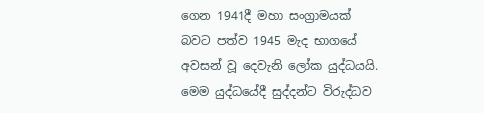ගෙන 1941දී මහා සංග්‍රාමයක් බවට පත්ව 1945 මැද භාගයේ අවසන් වූ දෙවැනි ලෝක යුද්ධයයි. මෙම යුද්ධයේදී සුද්දන්ට විරුද්ධව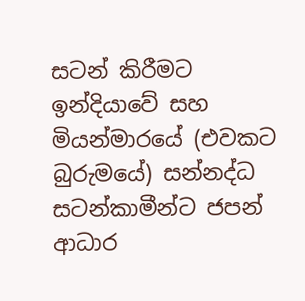සටන් කිරීමට ඉන්දියාවේ සහ මියන්මාරයේ (එවකට බුරුමයේ) සන්නද්ධ සටන්කාමීන්ට ජපන් ආධාර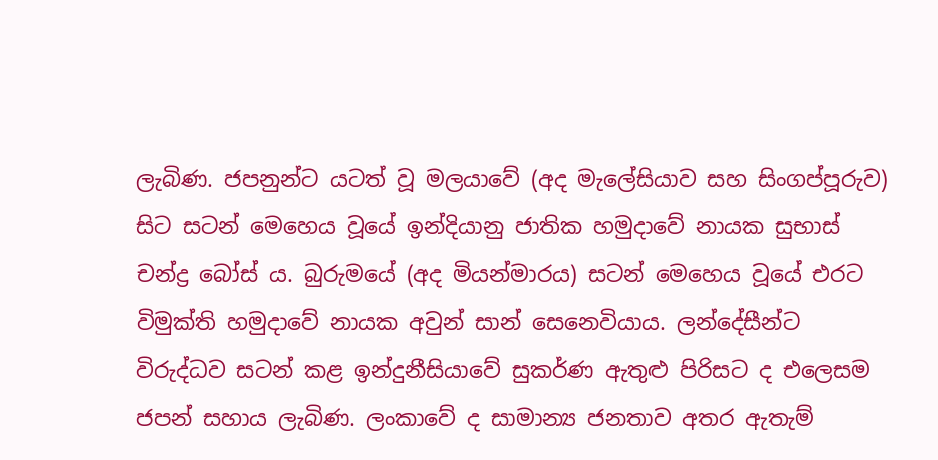ලැබිණ. ජපනුන්ට යටත් වූ මලයාවේ (අද මැලේසියාව සහ සිංගප්පූරුව) සිට සටන් මෙහෙය වූයේ ඉන්දියානු ජාතික හමුදාවේ නායක සුභාස් චන්ද්‍ර බෝස් ය. බුරුමයේ (අද මියන්මාරය) සටන් මෙහෙය වූයේ එරට විමුක්ති හමුදාවේ නායක අවුන් සාන් සෙනෙවියාය. ලන්දේසීන්ට විරුද්ධව සටන් කළ ඉන්දුනීසියාවේ සුකර්ණ ඇතුළු පිරිසට ද එලෙසම ජපන් සහාය ලැබිණ. ලංකාවේ ද සාමාන්‍ය ජනතාව අතර ඇතැම්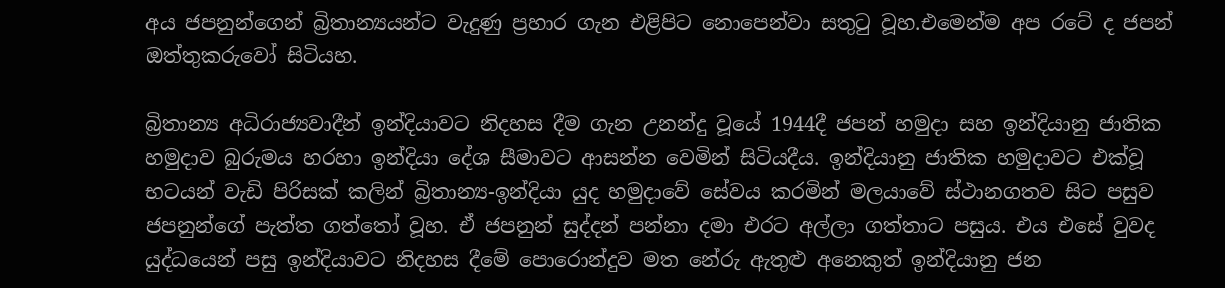අය ජපනුන්ගෙන් බ්‍රිතාන්‍යයන්ට වැදුණු ප්‍රහාර ගැන එළිපිට නොපෙන්වා සතුටු වූහ.එමෙන්ම අප රටේ ද ජපන් ඔත්තුකරුවෝ සිටියහ.

බ්‍රිතාන්‍ය අධිරාජ්‍යවාදීන් ඉන්දියාවට නිදහස දීම ගැන උනන්දු වූයේ 1944දී ජපන් හමුදා සහ ඉන්දියානු ජාතික හමුදාව බුරුමය හරහා ඉන්දියා දේශ සීමාවට ආසන්න වෙමින් සිටියදීය. ඉන්දියානු ජාතික හමුදාවට එක්වූ භටයන් වැඩි පිරිසක් කලින් බ්‍රිතාන්‍ය-ඉන්දියා යුද හමුදාවේ සේවය කරමින් මලයාවේ ස්ථානගතව සිට පසුව ජපනුන්ගේ පැත්ත ගත්තෝ වූහ. ඒ ජපනුන් සුද්දන් පන්නා දමා එරට අල්ලා ගත්තාට පසුය. එය එසේ වුවද යුද්ධයෙන් පසු ඉන්දියාවට නිදහස දීමේ පොරොන්දුව මත නේරු ඇතුළු අනෙකුත් ඉන්දියානු ජන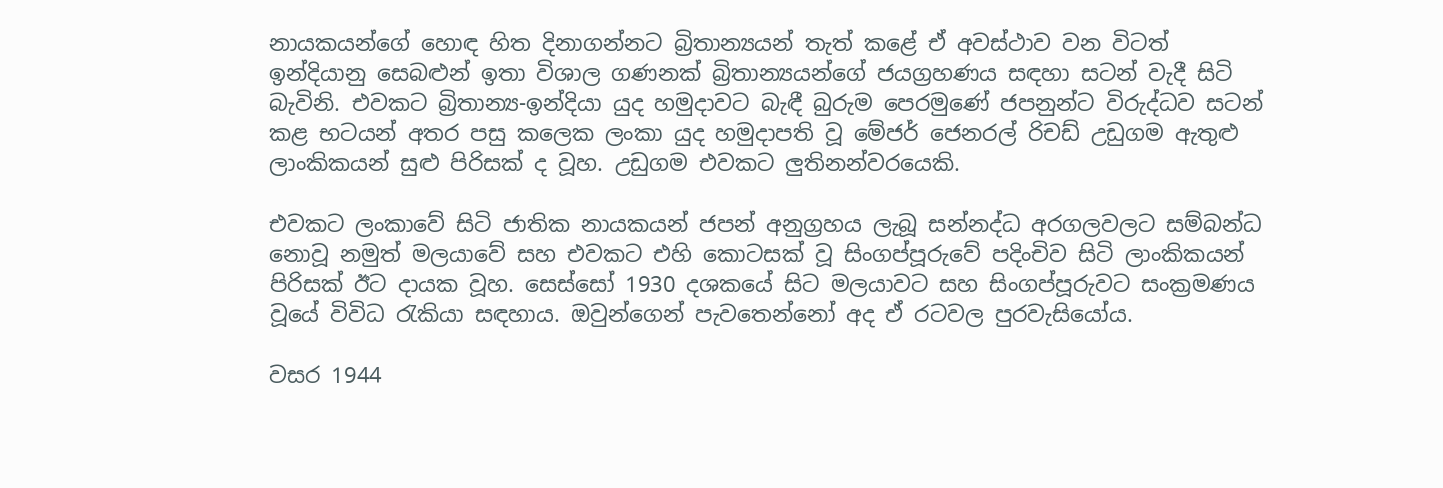නායකයන්ගේ හොඳ හිත දිනාගන්නට බ්‍රිතාන්‍යයන් තැත් කළේ ඒ අවස්ථාව වන විටත් ඉන්දියානු සෙබළුන් ඉතා විශාල ගණනක් බ්‍රිතාන්‍යයන්ගේ ජයග්‍රහණය සඳහා සටන් වැදී සිටි බැවිනි. එවකට බ්‍රිතාන්‍ය-ඉන්දියා යුද හමුදාවට බැඳී බුරුම පෙරමුණේ ජපනුන්ට විරුද්ධව සටන් කළ භටයන් අතර පසු කලෙක ලංකා යුද හමුදාපති වූ මේජර් ජෙනරල් රිචඩ් උඩුගම ඇතුළු ලාංකිකයන් සුළු පිරිසක් ද වූහ. උඩුගම එවකට ලුතිනන්වරයෙකි.

එවකට ලංකාවේ සිටි ජාතික නායකයන් ජපන් අනුග්‍රහය ලැබූ සන්නද්ධ අරගලවලට සම්බන්ධ නොවූ නමුත් මලයාවේ සහ එවකට එහි කොටසක් වූ සිංගප්පූරුවේ පදිංචිව සිටි ලාංකිකයන් පිරිසක් ඊට දායක වූහ. සෙස්සෝ 1930 දශකයේ සිට මලයාවට සහ සිංගප්පූරුවට සංක්‍රමණය වූයේ විවිධ රැකියා සඳහාය. ඔවුන්ගෙන් පැවතෙන්නෝ අද ඒ රටවල පුරවැසියෝය.

වසර 1944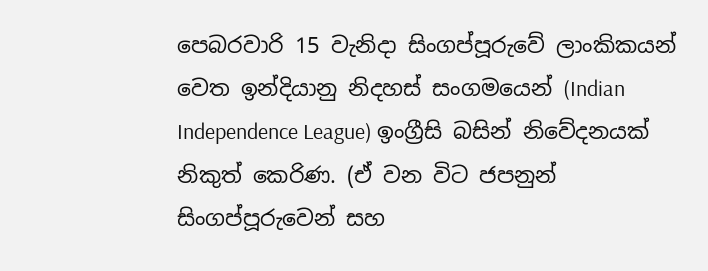පෙබරවාරි 15 වැනිදා සිංගප්පූරුවේ ලාංකිකයන් වෙත ඉන්දියානු නිදහස් සංගමයෙන් (Indian Independence League) ඉංග්‍රීසි බසින් නිවේදනයක් නිකුත් කෙරිණ. (ඒ වන විට ජපනුන් සිංගප්පූරුවෙන් සහ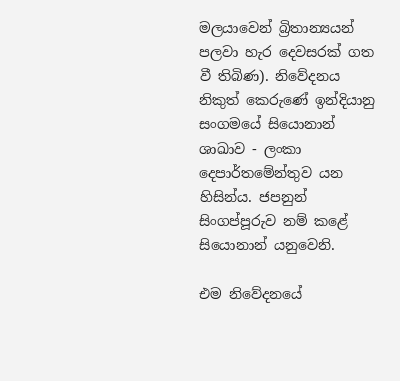මලයාවෙන් බ්‍රිතාන්‍යයන් පලවා හැර දෙවසරක් ගත වී තිබිණ). නිවේදනය නිකුත් කෙරුණේ ඉන්දියානු සංගමයේ සියොනාන් ශාඛාව - ලංකා දෙපාර්තමේන්තුව යන හිසින්ය. ජපනුන් සිංගප්පූරුව නම් කළේ සියොනාන් යනුවෙනි.

එම නිවේදනයේ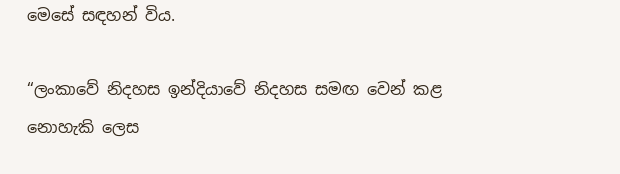මෙසේ සඳහන් විය.

“ලංකාවේ නිදහස ඉන්දියාවේ නිදහස සමඟ වෙන් කළ නොහැකි ලෙස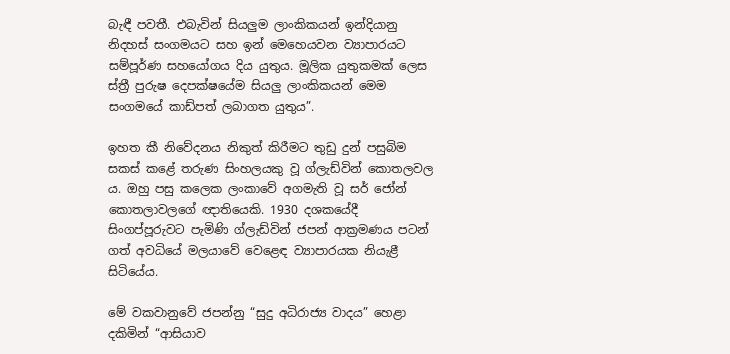බැඳී පවතී. එබැවින් සියලුම ලාංකිකයන් ඉන්දියානු නිදහස් සංගමයට සහ ඉන් මෙහෙයවන ව්‍යාපාරයට සම්පූර්ණ සහයෝගය දිය යුතුය. මූලික යුතුකමක් ලෙස ස්ත්‍රී පුරුෂ දෙපක්ෂයේම සියලු ලාංකිකයන් මෙම සංගමයේ කාඩ්පත් ලබාගත යුතුය”.

ඉහත කී නිවේදනය නිකුත් කිරීමට තුඩු දුන් පසුබිම සකස් කළේ තරුණ සිංහලයකු වූ ග්ලැඩ්වින් කොතලවල ය. ඔහු පසු කලෙක ලංකාවේ අගමැති වූ සර් ජෝන් කොතලාවලගේ ඥාතියෙකි. 1930 දශකයේදී සිංගප්පූරුවට පැමිණි ග්ලැඩ්වින් ජපන් ආක්‍රමණය පටන් ගත් අවධියේ මලයාවේ වෙළෙඳ ව්‍යාපාරයක නියැළී සිටියේය.

මේ වකවානුවේ ජපන්නු “සුදු අධිරාජ්‍ය වාදය” හෙළා දකිමින් “ආසියාව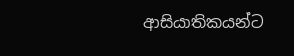ආසියාතිකයන්ට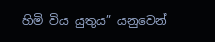හිමි විය යුතුය” යනුවෙන්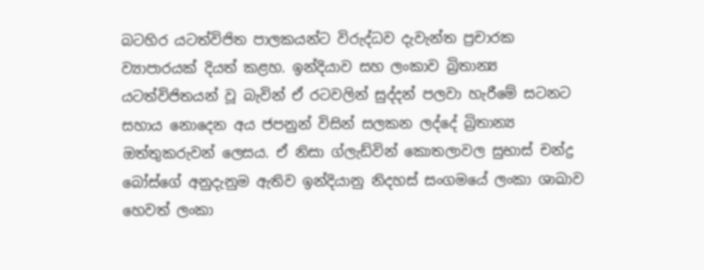බටහිර යටත්විජිත පාලකයන්ට විරුද්ධව දැවැන්ත ප්‍රචාරක ව්‍යාපාරයක් දියත් කළහ. ඉන්දියාව සහ ලංකාව බ්‍රිතාන්‍ය යටත්විජිතයන් වූ බැවින් ඒ රටවලින් සුද්දන් පලවා හැරීමේ සටනට සහාය නොදෙන අය ජපනුන් විසින් සලකන ලද්දේ බ්‍රිතාන්‍ය ඔත්තුකරුවන් ලෙසය. ඒ නිසා ග්ලැඩ්වින් කොතලාවල සුභාස් චන්ද්‍ර බෝස්ගේ අනුදැනුම ඇතිව ඉන්දියානු නිදහස් සංගමයේ ලංකා ශාඛාව හෙවත් ලංකා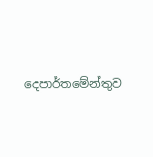දෙපාර්තමේන්තුව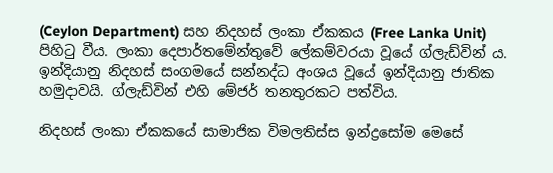(Ceylon Department) සහ නිදහස් ලංකා ඒකකය (Free Lanka Unit) පිහිටු වීය. ලංකා දෙපාර්තමේන්තුවේ ලේකම්වරයා වූයේ ග්ලැඩ්වින් ය. ඉන්දියානු නිදහස් සංගමයේ සන්නද්ධ අංශය වූයේ ඉන්දියානු ජාතික හමුදාවයි. ග්ලැඩ්වින් එහි මේජර් තනතුරකට පත්විය.

නිදහස් ලංකා ඒකකයේ සාමාජික විමලතිස්ස ඉන්ද්‍රසෝම මෙසේ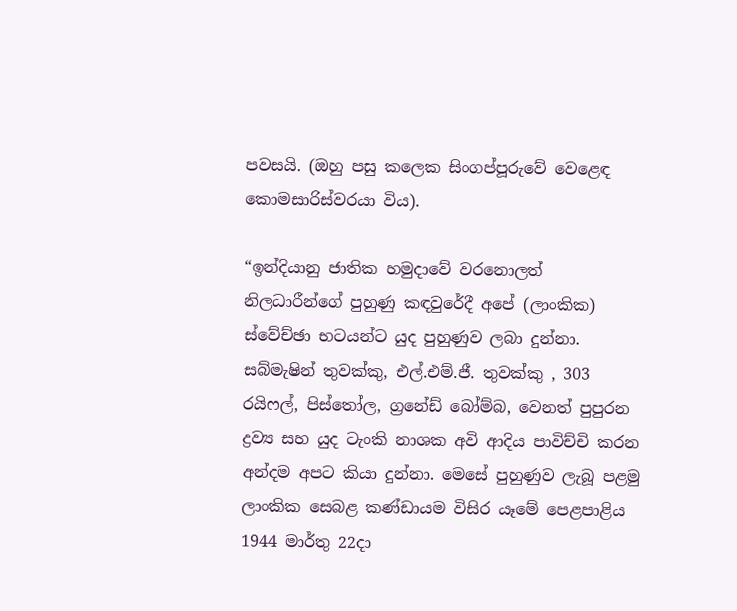පවසයි. (ඔහු පසු කලෙක සිංගප්පූරුවේ වෙළෙඳ කොමසාරිස්වරයා විය).

“ඉන්දියානු ජාතික හමුදාවේ වරනොලත් නිලධාරීන්ගේ පුහුණු කඳවුරේදී අපේ (ලාංකික) ස්වේච්ඡා භටයන්ට යුද පුහුණුව ලබා දුන්නා. සබ්මැෂින් තුවක්කු, එල්.එම්.ජී. තුවක්කු , 303 රයිෆල්, පිස්තෝල, ග්‍රනේඩ් බෝම්බ, වෙනත් පුපුරන ද්‍රව්‍ය සහ යුද ටැංකි නාශක අවි ආදිය පාවිච්චි කරන අන්දම අපට කියා දුන්නා. මෙසේ පුහුණුව ලැබූ පළමු ලාංකික සෙබළ කණ්ඩායම විසිර යෑමේ පෙළපාළිය 1944 මාර්තු 22දා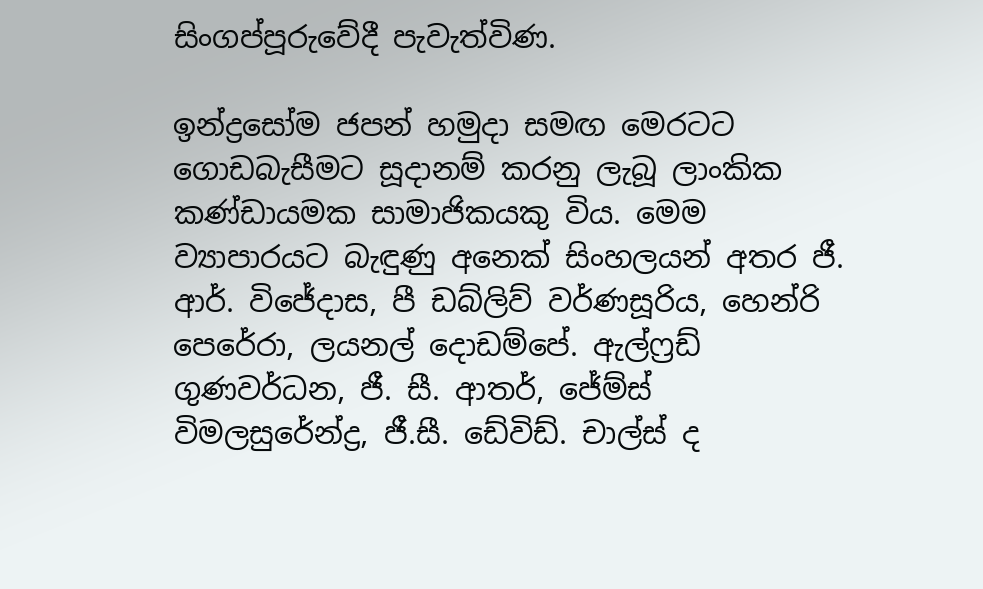සිංගප්පූරුවේදී පැවැත්විණ.

ඉන්ද්‍රසෝම ජපන් හමුදා සමඟ මෙරටට ගොඩබැසීමට සූදානම් කරනු ලැබූ ලාංකික කණ්ඩායමක සාමාජිකයකු විය. මෙම ව්‍යාපාරයට බැඳුණු අනෙක් සිංහලයන් අතර ජී. ආර්. විජේදාස, පී ඩබ්ලිව් වර්ණසූරිය, හෙන්රි පෙරේරා, ලයනල් දොඩම්පේ. ඇල්ෆ්‍රඩ් ගුණවර්ධන, ජී. සී. ආතර්, ජේම්ස් විමලසුරේන්ද්‍ර, ජී.සී. ඩේවිඩ්. චාල්ස් ද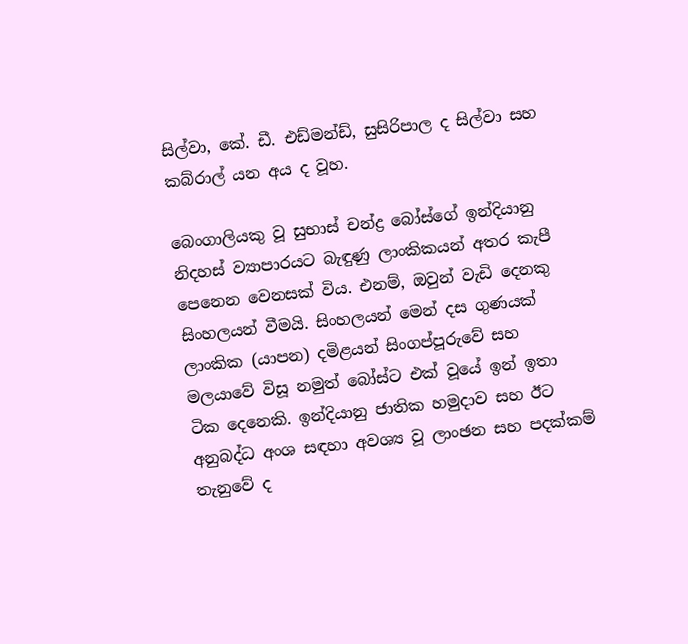සිල්වා, කේ. ඩී. එඩ්මන්ඩ්, සුසිරිපාල ද සිල්වා සහ කබ්රාල් යන අය ද වූහ.

බෙංගාලියකු වූ සුභාස් චන්ද්‍ර බෝස්ගේ ඉන්දියානු නිදහස් ව්‍යාපාරයට බැඳුණු ලාංකිකයන් අතර කැපී පෙනෙන වෙනසක් විය. එනම්, ඔවුන් වැඩි දෙනකු සිංහලයන් වීමයි. සිංහලයන් මෙන් දස ගුණයක් ලාංකික (යාපන) දමිළයන් සිංගප්පූරුවේ සහ මලයාවේ විසූ නමුත් බෝස්ට එක් වූයේ ඉන් ඉතා ටික දෙනෙකි. ඉන්දියානු ජාතික හමුදාව සහ ඊට අනුබද්ධ අංශ සඳහා අවශ්‍ය වූ ලාංඡන සහ පදක්කම් තැනුවේ ද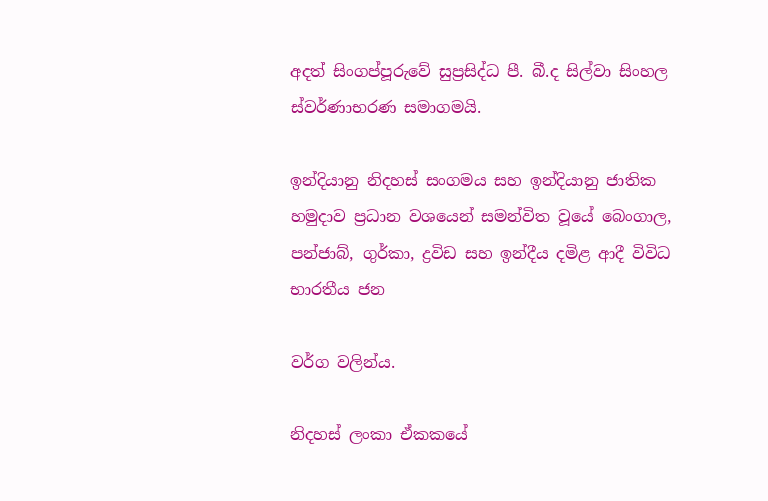අදත් සිංගප්පූරුවේ සුප්‍රසිද්ධ පී. බී.ද සිල්වා සිංහල ස්වර්ණාභරණ සමාගමයි.

ඉන්දියානු නිදහස් සංගමය සහ ඉන්දියානු ජාතික හමුදාව ප්‍රධාන වශයෙන් සමන්විත වූයේ බෙංගාල, පන්ජාබ්, ගුර්කා, ද්‍රවිඩ සහ ඉන්දීය දමිළ ආදී විවිධ භාරතීය ජන

වර්ග වලින්ය.

නිදහස් ලංකා ඒකකයේ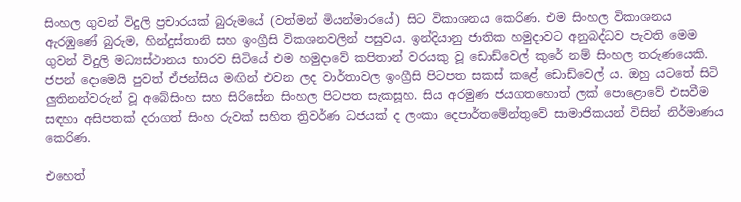සිංහල ගුවන් විදුලි ප්‍රචාරයක් බුරුමයේ (වත්මන් මියන්මාරයේ) සිට විකාශනය කෙරිණ. එම සිංහල විකාශනය ඇරඹුණේ බුරුම, හින්දුස්තානි සහ ඉංග්‍රීසි විකශනවලින් පසුවය. ඉන්දියානු ජාතික හමුදාවට අනුබද්ධව පැවති මෙම ගුවන් විදුලි මධ්‍යස්ථානය භාරව සිටියේ එම හමුදාවේ කපිතාන් වරයකු වූ ඩොඩ්වෙල් කුරේ නම් සිංහල තරුණයෙකි. ජපන් දොමෙයි පුවත් ඒජන්සිය මඟින් එවන ලද වාර්තාවල ඉංග්‍රීසි පිටපත සකස් කළේ ඩොඩ්වෙල් ය. ඔහු යටතේ සිටි ලුතිනන්වරුන් වූ අබේසිංහ සහ සිරිසේන සිංහල පිටපත සැකසූහ. සිය අරමුණ ජයගතහොත් ලක් පොළොවේ එසවීම සඳහා අසිපතක් දරාගත් සිංහ රුවක් සහිත ත්‍රිවර්ණ ධජයක් ද ලංකා දෙපාර්තමේන්තුවේ සාමාජිකයන් විසින් නිර්මාණය කෙරිණ.

එහෙත්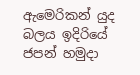ඇමෙරිකන් යුද බලය ඉදිරියේ ජපන් හමුදා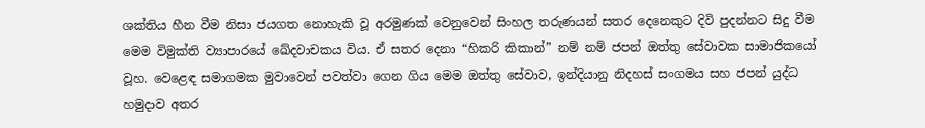ශක්තිය හීන වීම නිසා ජයගත නොහැකි වූ අරමුණක් වෙනුවෙන් සිංහල තරුණයන් සතර දෙනෙකුට දිවි පුදන්නට සිදු වීම මෙම විමුක්ති ව්‍යාපාරයේ ඛේදවාචකය විය. ඒ සතර දෙනා “හිකරි කිකාන්” නම් නම් ජපන් ඔත්තු සේවාවක සාමාජිකයෝ වූහ. වෙළෙඳ සමාගමක මුවාවෙන් පවත්වා ගෙන ගිය මෙම ඔත්තු සේවාව, ඉන්දියානු නිදහස් සංගමය සහ ජපන් යුද්ධ හමුදාව අතර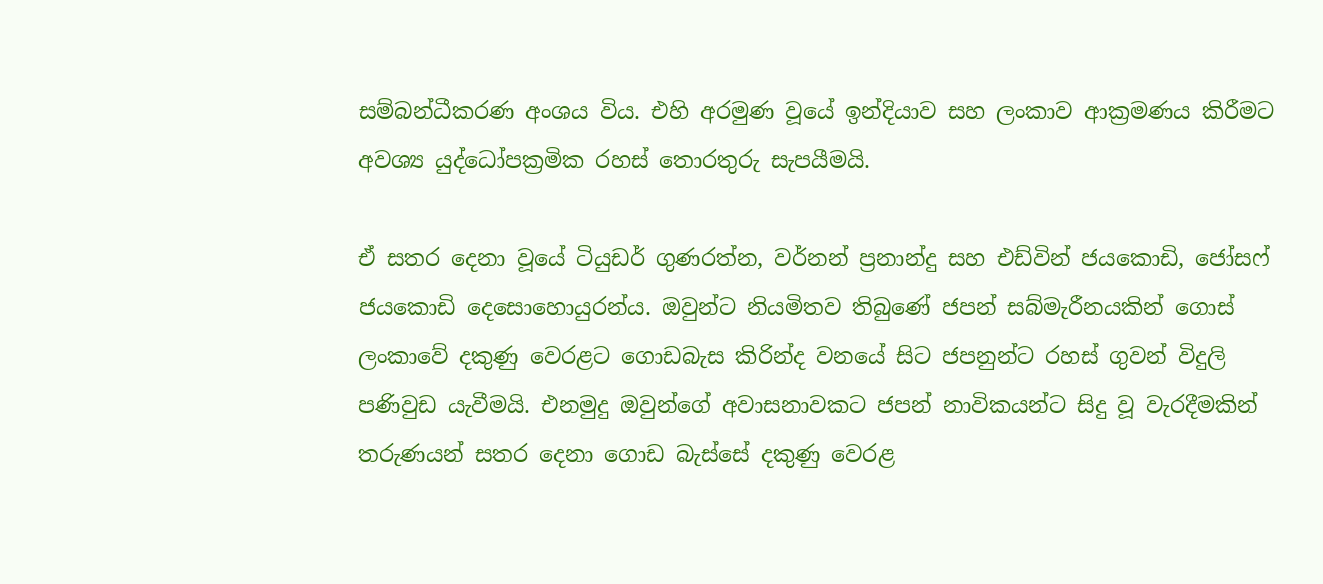සම්බන්ධීකරණ අංශය විය. එහි අරමුණ වූයේ ඉන්දියාව සහ ලංකාව ආක්‍රමණය කිරීමට අවශ්‍ය යුද්ධෝපක්‍රමික රහස් තොරතුරු සැපයීමයි.

ඒ සතර දෙනා වූයේ ටියුඩර් ගුණරත්න, වර්නන් ප්‍රනාන්දු සහ එඩ්වින් ජයකොඩි, ජෝසෆ් ජයකොඩි දෙසොහොයුරන්ය. ඔවුන්ට නියමිතව තිබුණේ ජපන් සබ්මැරීනයකින් ගොස් ලංකාවේ දකුණු වෙරළට ගොඩබැස කිරින්ද වනයේ සිට ජපනුන්ට රහස් ගුවන් විදුලි පණිවුඩ යැවීමයි. එනමුදු ඔවුන්ගේ අවාසනාවකට ජපන් නාවිකයන්ට සිදු වූ වැරදීමකින් තරුණයන් සතර දෙනා ගොඩ බැස්සේ දකුණු වෙරළ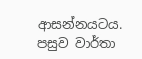ආසන්නයටය. පසුව වාර්තා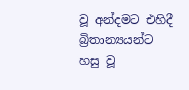වූ අන්දමට එහිදී බ්‍රිතාන්‍යයන්ට හසු වූ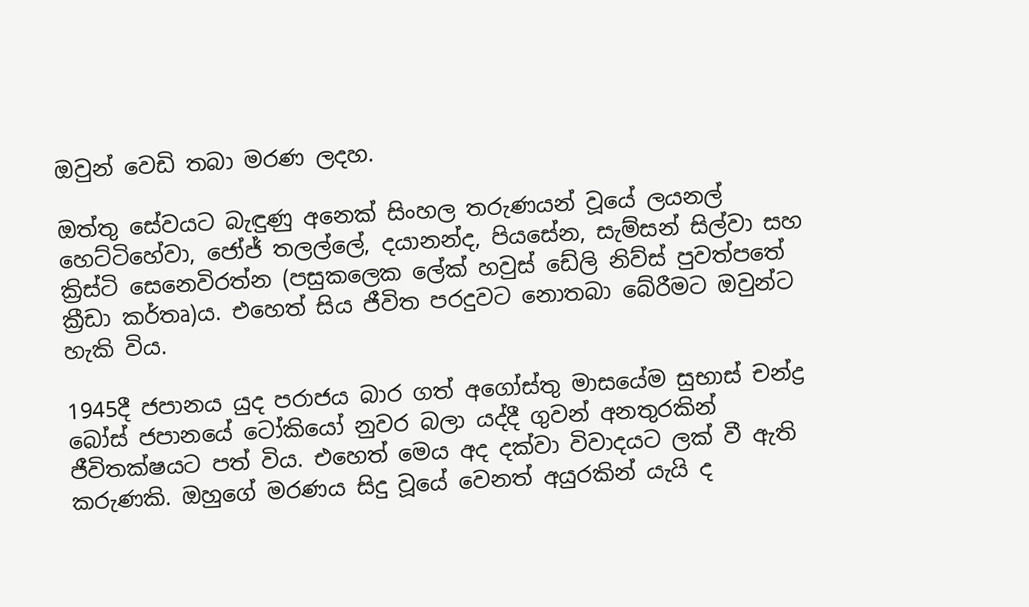ඔවුන් වෙඩි තබා මරණ ලදහ.

ඔත්තු සේවයට බැඳුණු අනෙක් සිංහල තරුණයන් වූයේ ලයනල් හෙට්ටිහේවා, ජෝජ් තලල්ලේ, දයානන්ද, පියසේන, සැම්සන් සිල්වා සහ ක්‍රිස්ටි සෙනෙවිරත්න (පසුකලෙක ලේක් හවුස් ඩේලි නිව්ස් පුවත්පතේ ක්‍රීඩා කර්තෘ)ය. එහෙත් සිය ජීවිත පරදුවට නොතබා බේරීමට ඔවුන්ට හැකි විය.

1945දී ජපානය යුද පරාජය බාර ගත් අගෝස්තු මාසයේම සුභාස් චන්ද්‍ර බෝස් ජපානයේ ටෝකියෝ නුවර බලා යද්දී ගුවන් අනතුරකින් ජීවිතක්ෂයට පත් විය. එහෙත් මෙය අද දක්වා විවාදයට ලක් වී ඇති කරුණකි. ඔහුගේ මරණය සිදු වූයේ වෙනත් අයුරකින් යැයි ද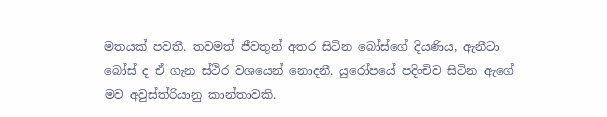මතයක් පවතී. තවමත් ජීවතුන් අතර සිටින බෝස්ගේ දියණිය, ඇනීටා බෝස් ද ඒ ගැන ස්ථිර වශයෙන් නොදනී. යුරෝපයේ පදිංචිව සිටින ඇගේ මව අවුස්ත්රියානු කාන්තාවකි.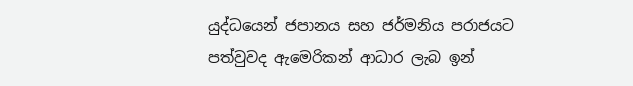යුද්ධයෙන් ජපානය සහ ජර්මනිය පරාජයට පත්වුවද ඇමෙරිකන් ආධාර ලැබ ඉන්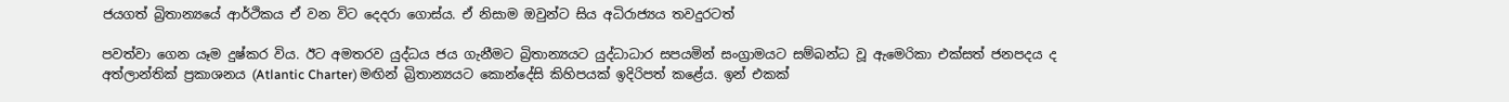ජයගත් බ්‍රිතාන්‍යයේ ආර්ථිකය ඒ වන විට දෙදරා ගොස්ය. ඒ නිසාම ඔවුන්ට සිය අධිරාජ්‍යය තවදුරටත්

පවත්වා ගෙන යෑම දුෂ්කර විය. ඊට අමතරව යුද්ධය ජය ගැනීමට බ්‍රිතාන්‍යයට යුද්ධාධාර සපයමින් සංග්‍රාමයට සම්බන්ධ වූ ඇමෙරිකා එක්සත් ජනපදය ද අත්ලාන්තික් ප්‍රකාශනය (Atlantic Charter) මඟින් බ්‍රිතාන්‍යයට කොන්දේසි කිහිපයක් ඉදිරිපත් කළේය. ඉන් එකක්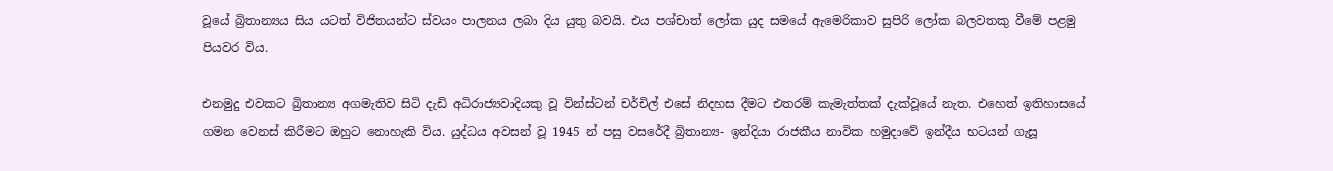වූයේ බ්‍රිතාන්‍යය සිය යටත් විජිතයන්ට ස්වයං පාලනය ලබා දිය යුතු බවයි. එය පශ්චාත් ලෝක යුද සමයේ ඇමෙරිකාව සුපිරි ලෝක බලවතකු වීමේ පළමු පියවර විය.

එනමුදු එවකට බ්‍රිතාන්‍ය අගමැතිව සිටි දැඩි අධිරාජ්‍යවාදියකු වූ වින්ස්ටන් චර්චිල් එසේ නිදහස දීමට එතරම් කැමැත්තක් දැක්වූයේ නැත. එහෙත් ඉතිහාසයේ ගමන වෙනස් කිරීමට ඔහුට නොහැකි විය. යුද්ධය අවසන් වූ 1945 න් පසු වසරේදී බ්‍රිතාන්‍ය- ඉන්දියා රාජකීය නාවික හමුදාවේ ඉන්දීය භටයන් ගැසූ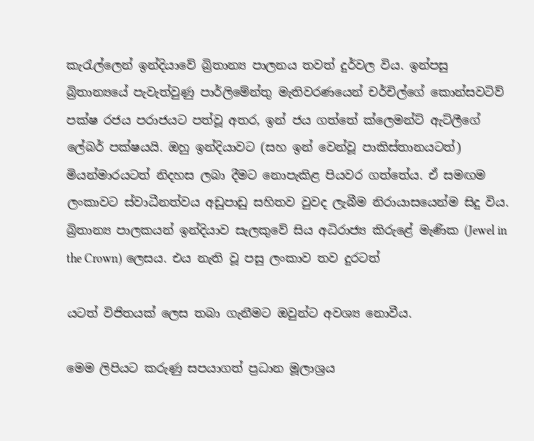කැරැල්ලෙන් ඉන්දියාවේ බ්‍රිතාන්‍ය පාලනය තවත් දුර්වල විය. ඉන්පසු බ්‍රිතාන්‍යයේ පැවැත්වුණු පාර්ලිමේන්තු මැතිවරණයෙන් චර්චිල්ගේ කොන්සවටිව් පක්ෂ රජය පරාජයට පත්වූ අතර, ඉන් ජය ගත්තේ ක්ලෙමන්ට් ඇට්ලීගේ ලේබර් පක්ෂයයි. ඔහු ඉන්දියාවට (සහ ඉන් වෙන්වූ පාකිස්තානයටත්) මියන්මාරයටත් නිදහස ලබා දීමට නොපැකිළ පියවර ගත්තේය. ඒ සමඟම ලංකාවට ස්වාධීනත්වය අඩුපාඩු සහිතව වුවද ලැබීම නිරායාසයෙන්ම සිදු විය. බ්‍රිතාන්‍ය පාලකයන් ඉන්දියාව සැලකුවේ සිය අධිරාජ්‍ය කිරුළේ මැණික (Jewel in the Crown) ලෙසය. එය නැති වූ පසු ලංකාව තව දුරටත්

යටත් විජිතයක් ලෙස තබා ගැනීමට ඔවුන්ට අවශ්‍ය නොවීය.

මෙම ලිපියට කරුණු සපයාගත් ප්‍රධාන මූලාශ්‍රය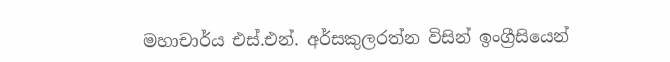මහාචාර්ය එස්.එන්. අර්සකුලරත්න විසින් ඉංග්‍රීසියෙන්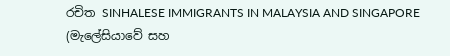රචිත SINHALESE IMMIGRANTS IN MALAYSIA AND SINGAPORE (මැලේසියාවේ සහ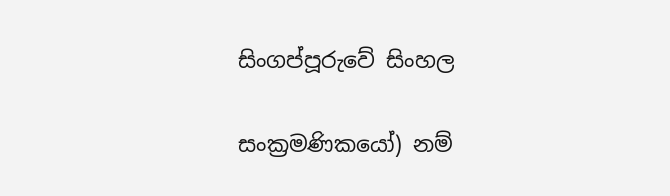සිංගප්පූරුවේ සිංහල

සංක්‍රමණිකයෝ) නම්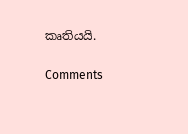කෘතියයි.


Comments